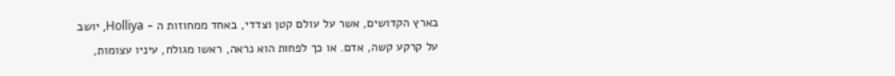בארץ הקדושים, אשר על עולם קטן וצדדי, באחד ממחוזות ה - Holliya, יושב על קרקע קשה, אדם. או כך לפחות הוא נראה, ראשו מגולח, עיניו עצומות,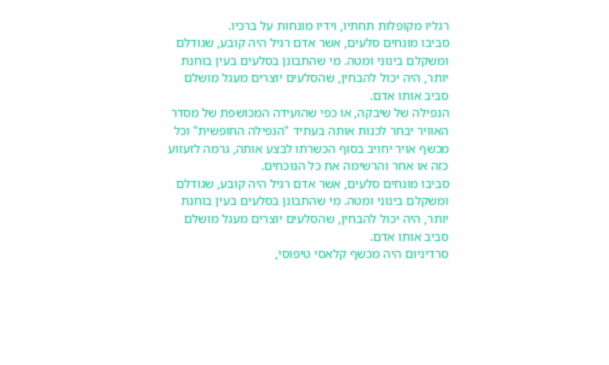רגליו מקופלות תחתיו, וידיו מונחות על ברכיו.
סביבו מונחים סלעים, אשר אדם רגיל היה קובע, שגודלם ומשקלם בינוני ומטה. מי שהתבונן בסלעים בעין בוחנת יותר, היה יכול להבחין, שהסלעים יוצרים מעגל מושלם סביב אותו אדם.
הנפילה של שיבקה, או כפי שהועידה המכושפת של מסדר האוויר יבחר לכנות אותה בעתיד "הנפילה החופשית" וכל מכשף אויר יחויב בסוף הכשרתו לבצע אותה, גרמה לזעזוע כזה או אחר והרשימה את כל הנוכחים.
סביבו מונחים סלעים, אשר אדם רגיל היה קובע, שגודלם ומשקלם בינוני ומטה. מי שהתבונן בסלעים בעין בוחנת יותר, היה יכול להבחין, שהסלעים יוצרים מעגל מושלם סביב אותו אדם.
סרדיניום היה מכשף קלאסי טיפוסי,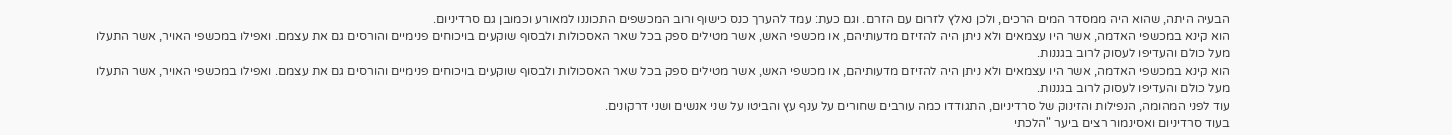הבעיה היתה, שהוא היה ממסדר המים הרכים, ולכן נאלץ לזרום עם הזרם. וגם כעת: עמד להערך כנס כישוף ורוב המכשפים התכוננו למאורע וכמובן גם סרדיניום.
הוא קינא במכשפי האדמה, אשר היו עצמאים ולא ניתן היה להזיזם מדעותיהם, או מכשפי האש, אשר מטילים ספק בכל שאר האסכולות ולבסוף שוקעים בויכוחים פנימיים והורסים גם את עצמם. ואפילו במכשפי האויר, אשר התעלו מעל כולם והעדיפו לעסוק לרוב בגננות.
הוא קינא במכשפי האדמה, אשר היו עצמאים ולא ניתן היה להזיזם מדעותיהם, או מכשפי האש, אשר מטילים ספק בכל שאר האסכולות ולבסוף שוקעים בויכוחים פנימיים והורסים גם את עצמם. ואפילו במכשפי האויר, אשר התעלו מעל כולם והעדיפו לעסוק לרוב בגננות.
עוד לפני המהומה, הנפילות והזינוק של סרדיניום, התגודדו כמה עורבים שחורים על ענף עץ והביטו על שני אנשים ושני דרקונים.
בעוד סרדיניום ואסינמור רצים ביער "הלכתי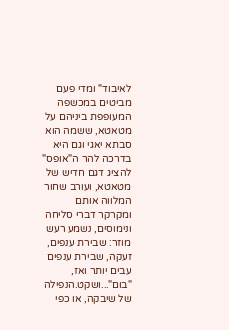לאיבוד" ומדי פעם מביטים במכשפה המעופפת ביניהם על מטאטא, ששמה הוא סבתא יאגי וגם היא בדרכה להר ה"אופס" להציג דגם חדיש של מטאטא, ועורב שחור המלווה אותם ומקרקר דברי סליחה ונימוסים, נשמע רעש מוזר: שבירת ענפים, זעקה, שבירת ענפים עבים יותר ואז, "בום"...ושקט.הנפילה של שיבקה, או כפי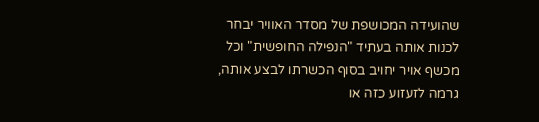שהועידה המכושפת של מסדר האוויר יבחר לכנות אותה בעתיד "הנפילה החופשית" וכל מכשף אויר יחויב בסוף הכשרתו לבצע אותה, גרמה לזעזוע כזה או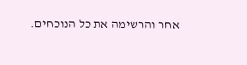אחר והרשימה את כל הנוכחים.